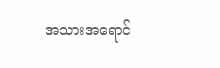အသားအရောင်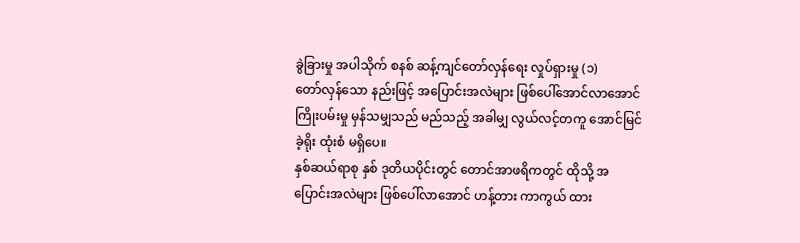ခွဲခြားမှု အပါသိုက် စနစ် ဆန့်ကျင်တော်လှန်ရေး လှုပ်ရှားမှု (၁)
တော်လှန်သော နည်းဖြင့် အပြောင်းအလဲများ ဖြစ်ပေါ်အောင်လာအောင် ကြိုးပမ်းမှု မှန်သမျှသည် မည်သည့် အခါမျှ လွယ်လင့်တကူ အောင်မြင်ခဲ့ရိုး ထုံးစံ မရှိပေ။
နှစ်ဆယ်ရာစု နှစ် ဒုတိယပိုင်းတွင် တောင်အာဖရိကတွင် ထိုသို့ အပြောင်းအလဲများ ဖြစ်ပေါ်လာအောင် ဟန့်တား ကာကွယ် ထား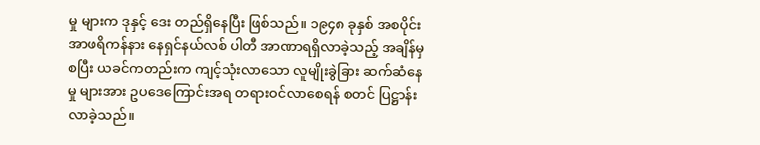မှု များက ဒုနှင့် ဒေး တည်ရှိနေပြီး ဖြစ်သည်။ ၁၉၄၈ ခုနှစ် အစပိုင်း အာဖရိကန်နား နေရှင်နယ်လစ် ပါတီ အာဏာရရှိလာခဲ့သည့် အချိန်မှစပြီး ယခင်ကတည်းက ကျင့်သုံးလာသော လူမျိုးခွဲခြား ဆက်ဆံနေမှု များအား ဥပဒေကြောင်းအရ တရားဝင်လာစေရန် စတင် ပြဋ္ဌာန်းလာခဲ့သည်။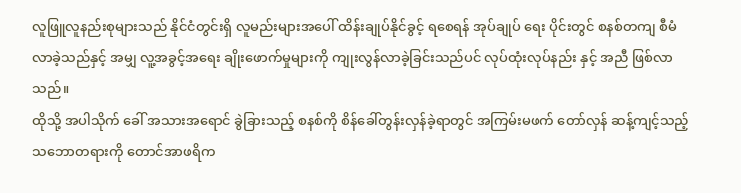လူဖြူလူနည်းစုများသည် နိုင်ငံတွင်းရှိ လူမည်းများအပေါ် ထိန်းချုပ်နိုင်ခွင့် ရစေရန် အုပ်ချုပ် ရေး ပိုင်းတွင် စနစ်တကျ စီမံလာခဲ့သည်နှင့် အမျှ လူ့အခွင့်အရေး ချိုးဖောက်မှုများကို ကျုးလွန်လာခဲ့ခြင်းသည်ပင် လုပ်ထုံးလုပ်နည်း နှင့် အညီ ဖြစ်လာသည်။
ထိုသို့ အပါသိုက် ခေါ် အသားအရောင် ခွဲခြားသည့် စနစ်ကို စိန်ခေါ်တွန်းလှန်ခဲ့ရာတွင် အကြမ်းမဖက် တော်လှန် ဆန့်ကျင့်သည့် သဘောတရားကို တောင်အာဖရိက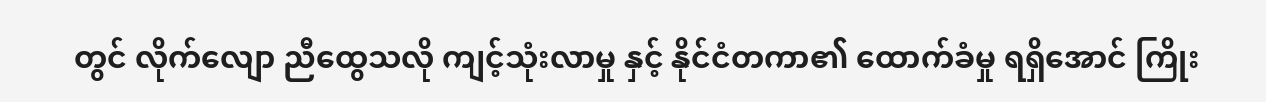တွင် လိုက်လျော ညီထွေသလို ကျင့်သုံးလာမှု နှင့် နိုင်ငံတကာ၏ ထောက်ခံမှု ရရှိအောင် ကြိုး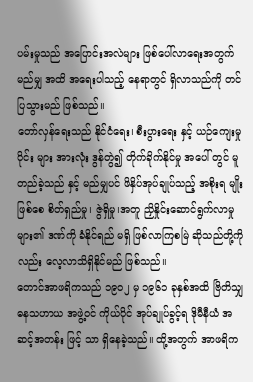ပမ်းမှုသည် အပြောင်းအလဲများ ဖြစ်ပေါ်လာရေးအတွက် မည်မျှ အထိ အရေးပါသည့် နေရာတွင် ရှိလာသည်ကို တင်ပြသွားမည် ဖြစ်သည်။
တော်လှန်ရေးသည် နိုင်ငံရေး၊ စီးပွားရေး နှင့် ယဉ်ကျေးမှု ပိုင်း များ အားလုံး ဒွန်တွဲ၍ တိုက်ခိုက်နိုင်မှု အပေါ် တွင် မူတည်ခဲ့သည် နှင့် မည်မျှပင် ဖိနှိပ်အုပ်ချုပ်သည့် အစိုးရ မျိုး ဖြစ်စေ စိတ်ရှည်မှု၊ ဇွဲရှိမှု၊အတူ ညှိနှိုင်းဆောင်ရွက်လာမှု များ၏ ဒဏ်ကို ခံနိုင်ရည် မရှိ ဖြစ်လာကြစမြဲ ဆိုသည်တို့ကိုလည်း လေ့လာသိရှိနိုင်မည် ဖြစ်သည်။
တောင်အာဖရိကသည် ၁၉၀၂ မှ ၁၉၆၁ ခုနှစ်အထိ ဗြိတိသျှ ဓနသဟာယ အဖွဲ့ဝင် ကိုယ်ပိုင် အုပ်ချုပ်ခွင့်ရ ဒိုမီနီယံ အဆင့်အတန်း ဖြင့် သာ ရှိနေခဲ့သည်။ ထို့အတွက် အာဖရိက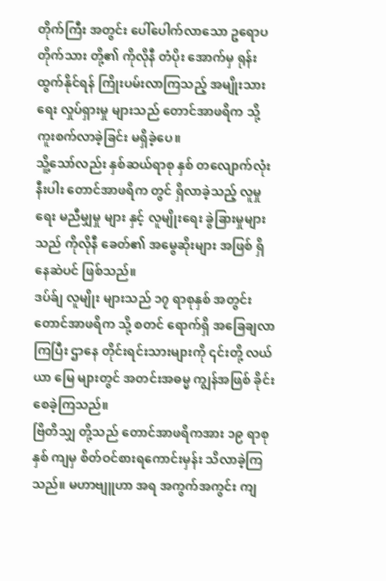တိုက်ကြီး အတွင်း ပေါ်ပေါက်လာသော ဥရောပတိုက်သား တို့၏ ကိုလိုနီ တံပိုး အောက်မှ ရုန်းထွက်နိုင်ရန် ကြိုးပမ်းလာကြသည့် အမျိုးသားရေး လှုပ်ရှားမှု များသည် တောင်အာဖရိက သို့ ကူးစက်လာခဲ့ခြင်း မရှိခဲ့ပေ။
သိူ့သော်လည်း နှစ်ဆယ်ရာစု နှစ် တလျောက်လုံး နီးပါး တောင်အာဖရိက တွင် ရှိလာခဲ့သည့် လူမှုရေး မညီမျှမှု များ နှင့် လူမျိုးရေး ခွဲခြားမှုများသည် ကိုလိုနီ ခေတ်၏ အမွေဆိုးများ အဖြစ် ရှိနေဆဲပင် ဖြစ်သည်။
ဒပ်ခ်ျ လူမျိုး များသည် ၁၇ ရာစုနှစ် အတွင်း တောင်အာဖရိက သို့ စတင် ရောက်ရှိ အခြေချလာကြပြီး ဌာနေ တိုင်းရင်းသားများကို ၎င်းတို့ လယ်ယာ မြေ များတွင် အတင်းအဓမ္မ ကျွန်အဖြစ် ခိုင်းစေခဲ့ကြသည်။
ဗြိတိသျှ တို့သည် တောင်အာဖရိကအား ၁၉ ရာစုနှစ် ကျမှ စိတ်ဝင်စားရကောင်းမှန်း သိလာခဲ့ကြသည်။ မဟာဗျူဟာ အရ အကွက်အကွင်း ကျ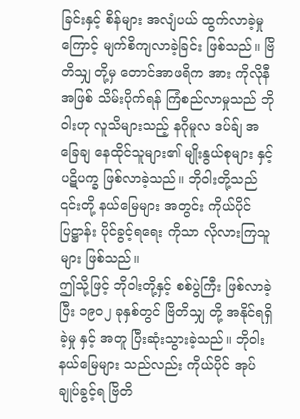ခြင်းနှင့် စိန်များ အလျံပယ် ထွက်လာခဲ့မှု ကြောင့် မျက်စိကျလာခဲ့ခြင်း ဖြစ်သည်။ ဗြိတိသျှ တို့မှ တောင်အာဖရိက အား ကိုလိုနီ အဖြစ် သိမ်းပိုက်ရန် ကြံစည်လာမှုသည် ဘိုဝါးဟု လူသိများသည့် နဂိုမူလ ဒပ်ခ်ျ အခြေချ နေထိုင်သူများ၏ မျိုးနွယ်စုများ နှင့် ပဋိပက္ခ ဖြစ်လာခဲ့သည်။ ဘိုဝါးတို့သည် ၎င်းတို့ နယ်မြေများ အတွင်း ကိုယ်ပိုင် ပြဋ္ဌာန်း ပိုင်ခွင့်ရရေး ကိုသာ လိုလားကြသူများ ဖြစ်သည်။
ဤသို့ဖြင့် ဘိုဝါးတို့နှင့် စစ်ပွဲကြီး ဖြစ်လာခဲ့ပြီး ၁၉၀၂ ခုနှစ်တွင် ဗြိတိသျှ တို့ အနိုင်ရရှိခဲ့မှု နှင့် အတူ ပြီးဆုံးသွားခဲ့သည်။ ဘိုဝါးနယ်မြေများ သည်လည်း ကိုယ်ပိုင် အုပ်ချုပ်ခွင့်ရ ဗြိတိ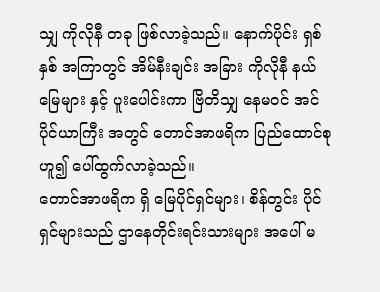သျှ ကိုလိုနီ တခု ဖြစ်လာခဲ့သည်။ နောက်ပိုင်း ရှစ် နှစ် အကြာတွင် အိမ်နီးချင်း အခြား ကိုလိုနီ နယ်မြေများ နှင့် ပူးပေါင်းကာ ဗြိတိသျှ နေမဝင် အင်ပိုင်ယာကြီး အတွင် တောင်အာဖရိက ပြည်ထောင်စုဟူ၍ ပေါ်ထွက်လာခဲ့သည်။
တောင်အာဖရိက ရှိ မြေပိုင်ရှင်များ၊ စိန်တွင်း ပိုင်ရှင်များသည် ဌာနေတိုင်းရင်းသားများ အပေါ် မ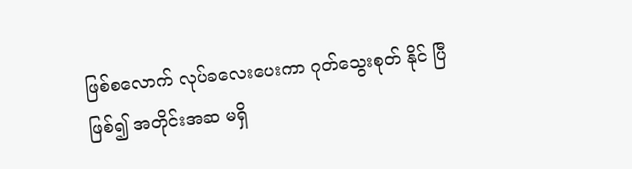ဖြစ်စလောက် လုပ်ခလေးပေးကာ ဂုတ်သွေးစုတ် နိုင် ပြီ ဖြစ်၍ အတိုင်းအဆ မရှိ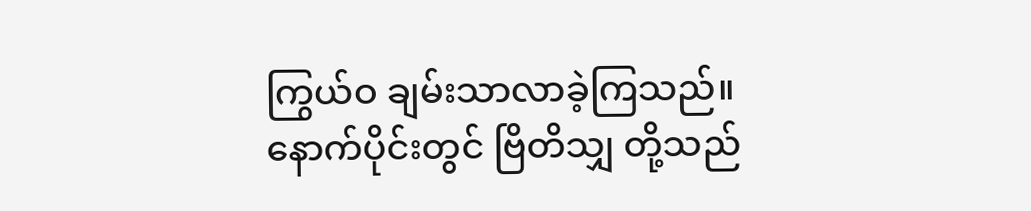ကြွယ်ဝ ချမ်းသာလာခဲ့ကြသည်။ နောက်ပိုင်းတွင် ဗြိတိသျှ တို့သည်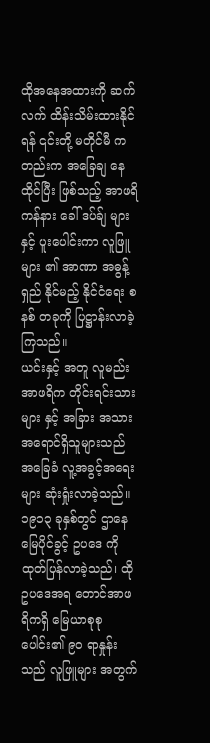ထိုအနေအထားကို ဆက်လက် ထိန်းသိမ်းထားနိုင်ရန် ၎င်းတို့ မတိုင်မီ ကတည်းက အခြေချ နေထိုင်ပြီး ဖြစ်သည့် အာဖရိကန်နား ခေါ် ဒပ်ခ်ျ များ နှင့် ပူးပေါင်းကာ လူဖြူ များ ၏ အာဏာ အဓွန့်ရှည် နိုင်မည့် နိုင်ငံရေး စနစ် တခုကို ပြဋ္ဌာန်းလာခဲ့ကြသည်။
ယင်းနှင့် အတူ လူမည်း အာဖရိက တိုင်းရင်းသားများ နှင့် အခြား အသားအရောင်ရှိသူများသည် အခြေခံ လူ့အခွင့်အရေးများ ဆုံးရှုံးလာခဲ့သည်။ ၁၉၁၃ ခုနှစ်တွင် ဌာနေ မြေပိုင်ခွင့် ဥပဒေ ကို ထုတ်ပြန်လာခဲ့သည်၊ ထိုဥပဒေအရ တောင်အာဖရိကရှိ မြေယာစုစုပေါင်း၏ ၉၀ ရာနှုန်းသည် လူဖြူများ အတွက်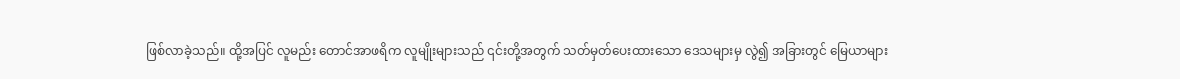ဖြစ်လာခဲ့သည်။ ထို့အပြင် လူမည်း တောင်အာဖရိက လူမျိုးများသည် ၎င်းတို့အတွက် သတ်မှတ်ပေးထားသော ဒေသများမှ လွဲ၍ အခြားတွင် မြေယာများ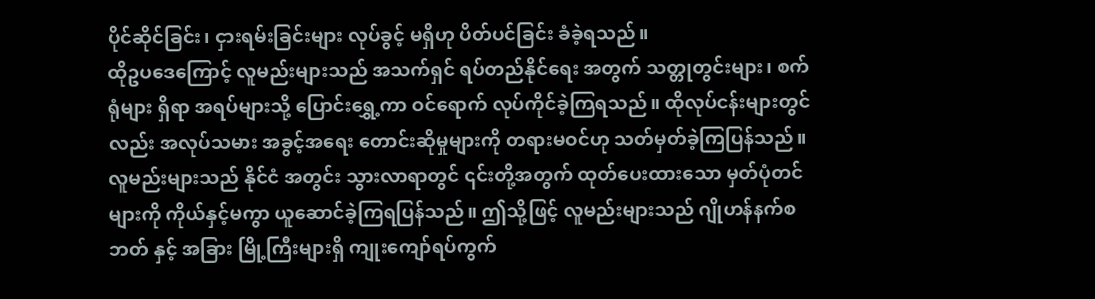ပိုင်ဆိုင်ခြင်း၊ ငှားရမ်းခြင်းများ လုပ်ခွင့် မရှိဟု ပိတ်ပင်ခြင်း ခံခဲ့ရသည်။
ထိုဥပဒေကြောင့် လူမည်းများသည် အသက်ရှင် ရပ်တည်နိုင်ရေး အတွက် သတ္တုတွင်းများ၊ စက်ရုံများ ရှိရာ အရပ်များသို့ ပြောင်းရွှေ့ကာ ဝင်ရောက် လုပ်ကိုင်ခဲ့ကြရသည်။ ထိုလုပ်ငန်းများတွင်လည်း အလုပ်သမား အခွင့်အရေး တောင်းဆိုမှုများကို တရားမဝင်ဟု သတ်မှတ်ခဲ့ကြပြန်သည်။
လူမည်းများသည် နိုင်ငံ အတွင်း သွားလာရာတွင် ၎င်းတို့အတွက် ထုတ်ပေးထားသော မှတ်ပုံတင်များကို ကိုယ်နှင့်မကွာ ယူဆောင်ခဲ့ကြရပြန်သည်။ ဤသို့ဖြင့် လူမည်းများသည် ဂျိုဟန်နက်စဘတ် နှင့် အခြား မြို့ကြီးများရှိ ကျုးကျော်ရပ်ကွက်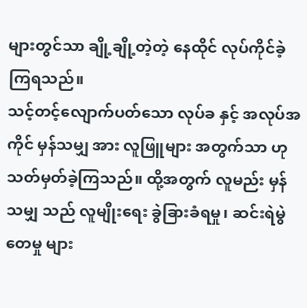များတွင်သာ ချို့ချို့တဲ့တဲ့ နေထိုင် လုပ်ကိုင်ခဲ့ကြရသည်။
သင့်တင့်လျောက်ပတ်သော လုပ်ခ နှင့် အလုပ်အကိုင် မှန်သမျှ အား လူဖြူများ အတွက်သာ ဟု သတ်မှတ်ခဲ့ကြသည်။ ထို့အတွက် လူမည်း မှန်သမျှ သည် လူမျိုးရေး ခွဲခြားခံရမှု၊ ဆင်းရဲမွဲတေမှု များ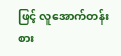ဖြင့် လူအောက်တန်းစား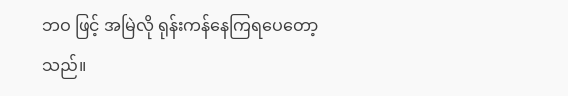ဘဝ ဖြင့် အမြဲလို ရုန်းကန်နေကြရပေတော့သည်။